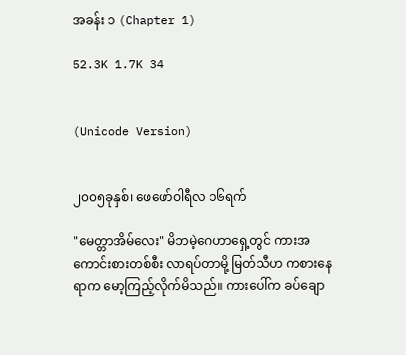အခန်း ၁ (Chapter 1)

52.3K 1.7K 34


(Unicode Version)


၂၀၀၅ခုနှစ်၊ ဖေဖော်ဝါရီလ ၁၆ရက်

"မေတ္တာအိမ်လေး" မိဘမဲ့ဂေဟာရှေ့တွင် ကားအကောင်းစားတစ်စီး လာရပ်တာမို့ မြတ်သီဟ ကစားနေရာက မော့ကြည့်လိုက်မိသည်။ ကားပေါ်က ခပ်ချော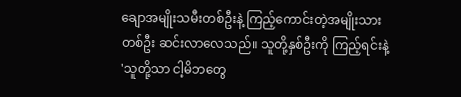ချောအမျိုးသမီးတစ်ဦးနဲ့ ကြည့်ကောင်းတဲ့အမျိုးသားတစ်ဦး ဆင်းလာလေသည်။ သူတို့နှစ်ဦးကို ကြည့်ရင်းနဲ့ 'သူတို့သာ ငါ့မိဘတွေ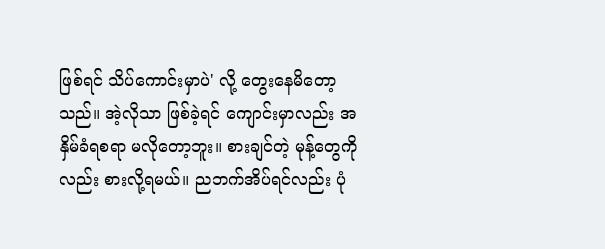ဖြစ်ရင် သိပ်ကောင်းမှာပဲ' လို့ တွေးနေမိတော့သည်။ အဲ့လိုသာ ဖြစ်ခဲ့ရင် ကျောင်းမှာလည်း အနှိမ်ခံရစရာ မလိုတော့ဘူး။ စားချင်တဲ့ မုန့်တွေကိုလည်း စားလို့ရမယ်။ ညဘက်အိပ်ရင်လည်း ပုံ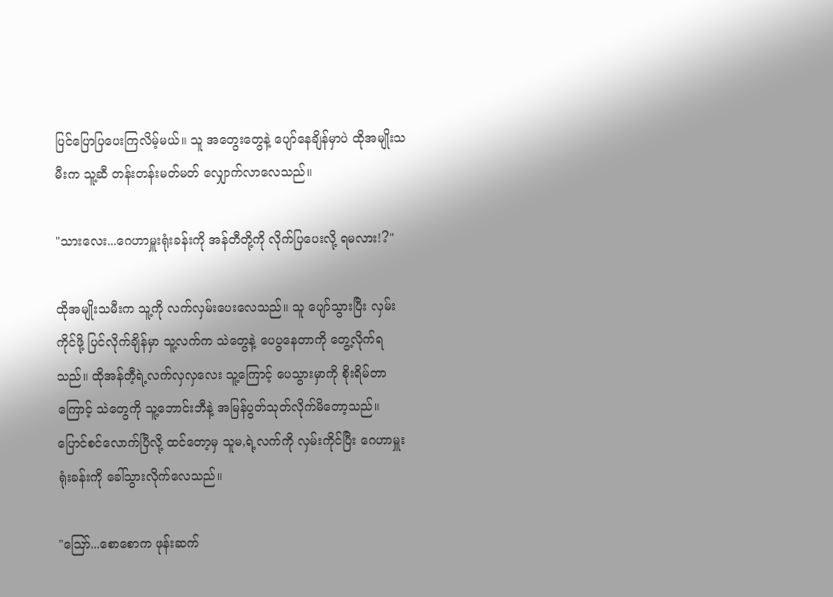ပြင်ပြောပြပေးကြလိမ့်မယ်။ သူ အတွေးတွေနဲ့ ပျော်နေချိန်မှာပဲ ထိုအမျိုးသမီးက သူ့ဆီ တန်းတန်းမတ်မတ် လျှောက်လာလေသည်။

"သားလေး...ဂေဟာမှူးရုံးခန်းကို အန်တီတို့ကို လိုက်ပြပေးလို့ ရမလား!?"

ထိုအမျိုးသမီးက သူ့ကို လက်လှမ်းပေးလေသည်။ သူ ပျော်သွားပြီး လှမ်းကိုင်ဖို့ ပြင်လိုက်ချိန်မှာ သူ့လက်က သဲတွေနဲ့ ပေပွနေတာကို တွေ့လိုက်ရသည်။ ထိုအန်တီ့ရဲ့လက်လှလှလေး သူ့ကြောင့် ပေသွားမှာကို စိုးရိမ်တာကြောင့် သဲတွေကို သူ့ဘောင်းဘီနဲ့ အမြန်ပွတ်သုတ်လိုက်မိတော့သည်။ ပြောင်စင်လောက်ပြီလို့ ထင်တော့မှ သူမ,ရဲ့လက်ကို လှမ်းကိုင်ပြီး ဂေဟာမှူးရုံးခန်းကို ခေါ်သွားလိုက်လေသည်။

"ဪ...စောစောက ဖုန်းဆက်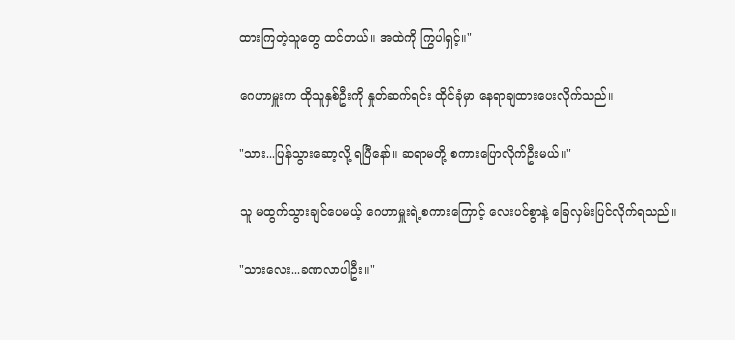ထားကြတဲ့သူတွေ ထင်တယ်။ အထဲကို ကြွပါရှင့်။"

ဂေဟာမှူးက ထိုသူနှစ်ဦးကို နှုတ်ဆက်ရင်း ထိုင်ခုံမှာ နေရာချထားပေးလိုက်သည်။

"သား...ပြန်သွားဆော့လို့ ရပြီနော်။ ဆရာမတို့ စကားပြောလိုက်ဦးမယ်။"

သူ မထွက်သွားချင်ပေမယ့် ဂေဟာမှူးရဲ့စကားကြောင့် လေးပင်စွာနဲ့ ခြေလှမ်းပြင်လိုက်ရသည်။

"သားလေး...ခဏလာပါဦး။"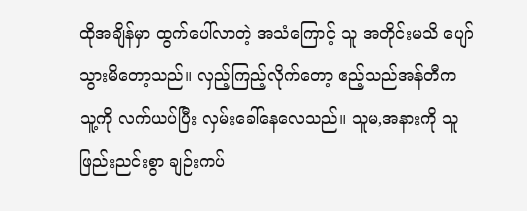ထိုအချိန်မှာ ထွက်ပေါ်လာတဲ့ အသံကြောင့် သူ အတိုင်းမသိ ပျော်သွားမိ‌တော့သည်။ လှည့်ကြည့်လိုက်တော့ ဧည့်သည်အန်တီက သူ့ကို လက်ယပ်ပြီး လှမ်းခေါ်နေလေသည်။ သူမ,အနားကို သူ ဖြည်းညင်းစွာ ချဉ်းကပ်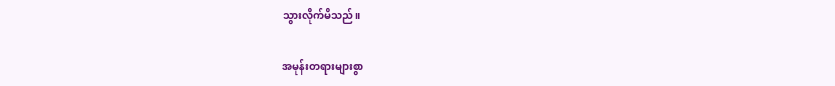သွားလိုက်မိသည်။

အမုန်းတရားများစွာ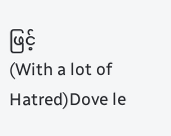ဖြင့်                                    (With a lot of Hatred)Dove le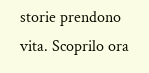storie prendono vita. Scoprilo ora